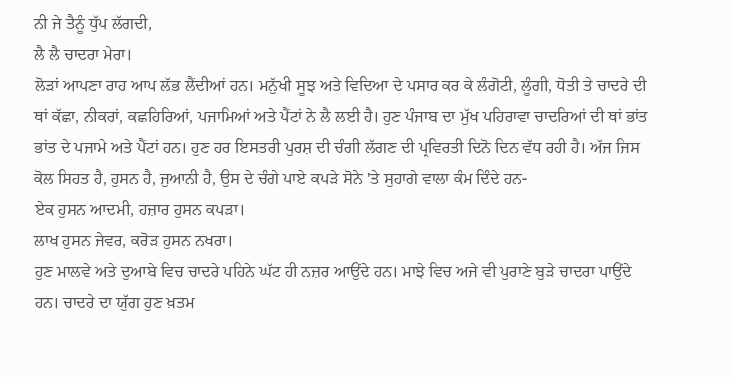ਨੀ ਜੇ ਤੈਨੂੰ ਧੁੱਪ ਲੱਗਦੀ,
ਲੈ ਲੈ ਚਾਦਰਾ ਮੇਰਾ।
ਲੋੜਾਂ ਆਪਣਾ ਰਾਹ ਆਪ ਲੱਭ ਲੈਂਦੀਆਂ ਹਨ। ਮਨੁੱਖੀ ਸੂਝ ਅਤੇ ਵਿਦਿਆ ਦੇ ਪਸਾਰ ਕਰ ਕੇ ਲੰਗੋਟੀ, ਲੂੰਗੀ, ਧੋਤੀ ਤੇ ਚਾਦਰੇ ਦੀ ਥਾਂ ਕੱਛਾ, ਨੀਕਰਾਂ, ਕਛਹਿਰਿਆਂ, ਪਜਾਮਿਆਂ ਅਤੇ ਪੈਂਟਾਂ ਨੇ ਲੈ ਲਈ ਹੈ। ਹੁਣ ਪੰਜਾਬ ਦਾ ਮੁੱਖ ਪਹਿਰਾਵਾ ਚਾਦਰਿਆਂ ਦੀ ਥਾਂ ਭਾਂਤ ਭਾਂਤ ਦੇ ਪਜਾਮੇ ਅਤੇ ਪੈਂਟਾਂ ਹਨ। ਹੁਣ ਹਰ ਇਸਤਰੀ ਪੁਰਸ਼ ਦੀ ਚੰਗੀ ਲੱਗਣ ਦੀ ਪ੍ਰਵਿਰਤੀ ਦਿਨੋ ਦਿਨ ਵੱਧ ਰਹੀ ਹੈ। ਅੱਜ ਜਿਸ ਕੋਲ ਸਿਹਤ ਹੈ, ਹੁਸਨ ਹੈ, ਜੁਆਨੀ ਹੈ, ਉਸ ਦੇ ਚੰਗੇ ਪਾਏ ਕਪੜੇ ਸੋਨੇ 'ਤੇ ਸੁਹਾਗੇ ਵਾਲਾ ਕੰਮ ਦਿੰਦੇ ਹਨ-
ਏਕ ਹੁਸਨ ਆਦਮੀ, ਹਜ਼ਾਰ ਹੁਸਨ ਕਪੜਾ।
ਲਾਖ ਹੁਸਨ ਜੇਵਰ, ਕਰੋੜ ਹੁਸਨ ਨਖਰਾ।
ਹੁਣ ਮਾਲਵੇ ਅਤੇ ਦੁਆਬੇ ਵਿਚ ਚਾਦਰੇ ਪਹਿਨੇ ਘੱਟ ਹੀ ਨਜ਼ਰ ਆਉਂਦੇ ਹਨ। ਮਾਝੇ ਵਿਚ ਅਜੇ ਵੀ ਪੁਰਾਣੇ ਬੁੜੇ ਚਾਦਰਾ ਪਾਉਂਦੇ ਹਨ। ਚਾਦਰੇ ਦਾ ਯੁੱਗ ਹੁਣ ਖ਼ਤਮ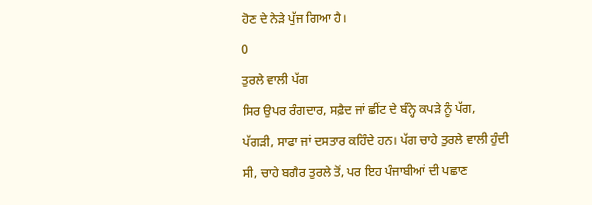ਹੋਣ ਦੇ ਨੇੜੇ ਪੁੱਜ ਗਿਆ ਹੈ।
0
ਤੁਰਲੇ ਵਾਲੀ ਪੱਗ
ਸਿਰ ਉਪਰ ਰੰਗਦਾਰ, ਸਫ਼ੈਦ ਜਾਂ ਛੀਂਟ ਦੇ ਬੰਨ੍ਹੇ ਕਪੜੇ ਨੂੰ ਪੱਗ, ਪੱਗੜੀ, ਸਾਫਾ ਜਾਂ ਦਸਤਾਰ ਕਹਿੰਦੇ ਹਨ। ਪੱਗ ਚਾਹੇ ਤੁਰਲੇ ਵਾਲੀ ਹੁੰਦੀ ਸੀ, ਚਾਹੇ ਬਗੈਰ ਤੁਰਲੇ ਤੋਂ, ਪਰ ਇਹ ਪੰਜਾਬੀਆਂ ਦੀ ਪਛਾਣ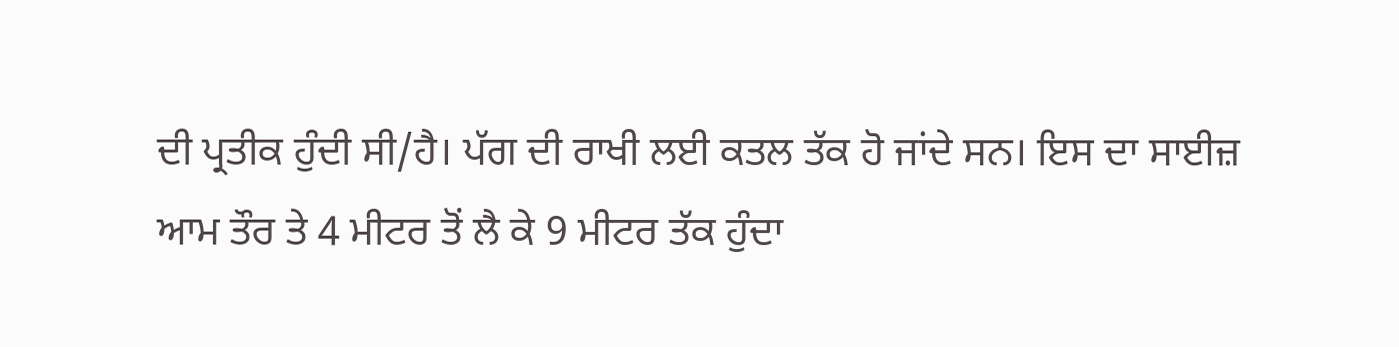ਦੀ ਪ੍ਰਤੀਕ ਹੁੰਦੀ ਸੀ/ਹੈ। ਪੱਗ ਦੀ ਰਾਖੀ ਲਈ ਕਤਲ ਤੱਕ ਹੋ ਜਾਂਦੇ ਸਨ। ਇਸ ਦਾ ਸਾਈਜ਼ ਆਮ ਤੌਰ ਤੇ 4 ਮੀਟਰ ਤੋਂ ਲੈ ਕੇ 9 ਮੀਟਰ ਤੱਕ ਹੁੰਦਾ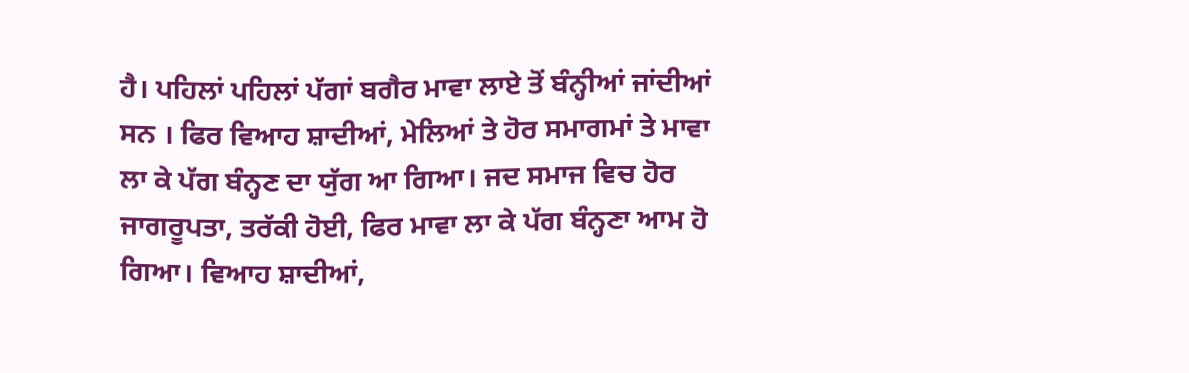ਹੈ। ਪਹਿਲਾਂ ਪਹਿਲਾਂ ਪੱਗਾਂ ਬਗੈਰ ਮਾਵਾ ਲਾਏ ਤੋਂ ਬੰਨ੍ਹੀਆਂ ਜਾਂਦੀਆਂ ਸਨ । ਫਿਰ ਵਿਆਹ ਸ਼ਾਦੀਆਂ, ਮੇਲਿਆਂ ਤੇ ਹੋਰ ਸਮਾਗਮਾਂ ਤੇ ਮਾਵਾ ਲਾ ਕੇ ਪੱਗ ਬੰਨ੍ਹਣ ਦਾ ਯੁੱਗ ਆ ਗਿਆ। ਜਦ ਸਮਾਜ ਵਿਚ ਹੋਰ ਜਾਗਰੂਪਤਾ, ਤਰੱਕੀ ਹੋਈ, ਫਿਰ ਮਾਵਾ ਲਾ ਕੇ ਪੱਗ ਬੰਨ੍ਹਣਾ ਆਮ ਹੋ ਗਿਆ। ਵਿਆਹ ਸ਼ਾਦੀਆਂ,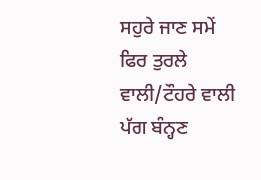ਸਹੁਰੇ ਜਾਣ ਸਮੇਂ ਫਿਰ ਤੁਰਲੇ ਵਾਲੀ/ਟੌਹਰੇ ਵਾਲੀ ਪੱਗ ਬੰਨ੍ਹਣ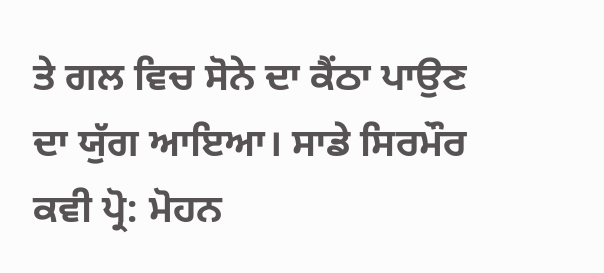ਤੇ ਗਲ ਵਿਚ ਸੋਨੇ ਦਾ ਕੈਂਠਾ ਪਾਉਣ ਦਾ ਯੁੱਗ ਆਇਆ। ਸਾਡੇ ਸਿਰਮੌਰ ਕਵੀ ਪ੍ਰੋ: ਮੋਹਨ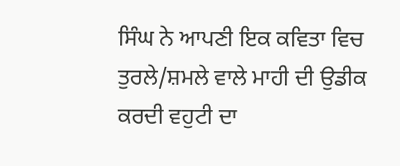ਸਿੰਘ ਨੇ ਆਪਣੀ ਇਕ ਕਵਿਤਾ ਵਿਚ ਤੁਰਲੇ/ਸ਼ਮਲੇ ਵਾਲੇ ਮਾਹੀ ਦੀ ਉਡੀਕ ਕਰਦੀ ਵਹੁਟੀ ਦਾ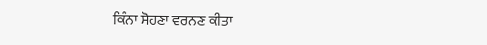ਕਿੰਨਾ ਸੋਹਣਾ ਵਰਨਣ ਕੀਤਾ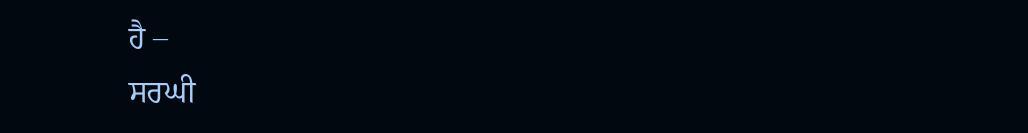ਹੈ –
ਸਰਘੀ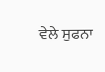ਵੇਲੇ ਸੁਫਨਾ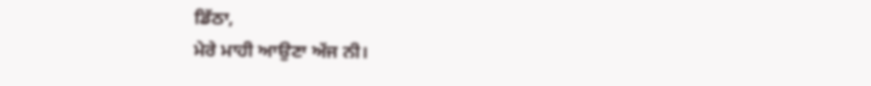ਡਿੱਠਾ,
ਮੇਰੇ ਮਾਹੀ ਆਉਣਾ ਅੱਜ ਨੀ।